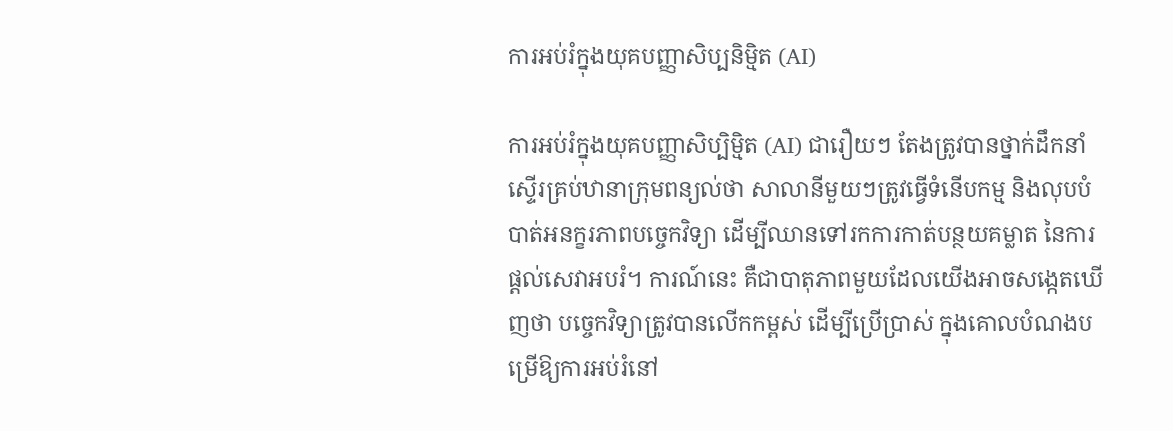ការអប់រំក្នុងយុគបញ្ញាសិប្បនិម្មិត (AI)

ការអប់រំក្នុងយុគបញ្ញាសិប្បិម្មិត (AI) ជារឿយៗ តែងត្រូវបានថ្នាក់ដឹកនាំស្ទើរគ្រប់ឋានាក្រុមពន្យល់ថា សាលានីមួយៗត្រូវធ្វើទំនើបកម្ម និងលុបបំបាត់អនក្ខរភាពបច្ចេកវិទ្យា ដើម្បីឈានទៅរកការកាត់បន្ថយគម្លាត នៃការផ្ដល់សេវាអបរំ។ ការណ៍នេះ គឺជាបាតុភាពមួយដែលយើងអាចសង្កេតឃើញថា បច្ចេកវិទ្យាត្រូវបានលើកកម្ពស់ ដើម្បីប្រើប្រាស់ ក្នុងគោលបំណងបម្រើឱ្យការអប់រំនៅ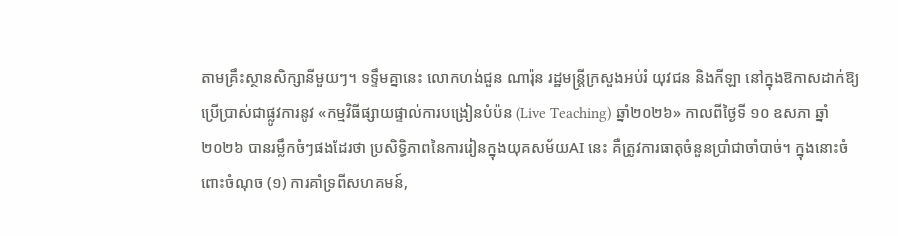តាមគ្រឹះស្ថានសិក្សានីមួយៗ។ ទទ្ទឹមគ្នានេះ លោកហង់ជួន ណារ៉ុន រដ្ឋមន្រ្តីក្រសួងអប់រំ យុវជន និងកីឡា នៅក្នុងឱកាសដាក់ឱ្យប្រើប្រាស់ជាផ្លូវការនូវ «កម្មវិធីផ្សាយផ្ទាល់ការបង្រៀនបំប៉ន (Live Teaching) ឆ្នាំ២០២៦» កាលពីថ្ងៃទី ១០ ឧសភា ឆ្នាំ២០២៦ បានរម្លឹកចំៗផងដែរថា ប្រសិទ្ធិភាពនៃការរៀនក្នុងយុគសម័យAI នេះ គឺត្រូវការធាតុចំនួនប្រាំជាចាំបាច់។ ក្នុងនោះចំពោះចំណុច (១) ការគាំទ្រពីសហគមន៍,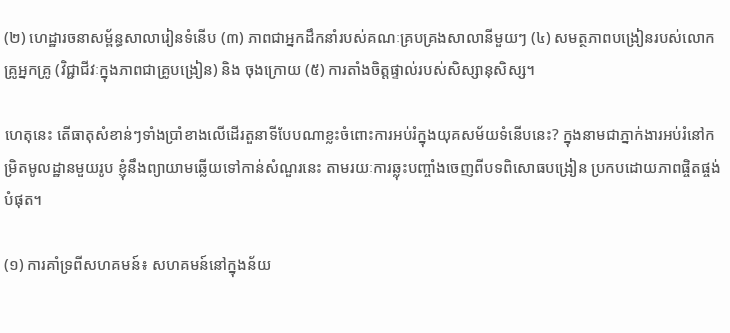(២) ហេដ្ឋារចនាសម្ព័ន្ធសាលារៀនទំនើប (៣) ភាពជាអ្នកដឹកនាំរបស់គណៈគ្របគ្រងសាលានីមួយៗ (៤) សមត្ថភាពបង្រៀនរបស់លោកគ្រូអ្នកគ្រូ (វិជ្ជាជីវៈក្នុងភាពជាគ្រូបង្រៀន) និង ចុងក្រោយ (៥) ការតាំងចិត្តផ្ទាល់របស់សិស្សានុសិស្ស។

ហេតុនេះ តើធាតុសំខាន់ៗទាំងប្រាំខាងលើដើរតួនាទីបែបណាខ្លះចំពោះការអប់រំក្នុងយុគសម័យទំនើបនេះ? ក្នុងនាមជាភ្នាក់ងារអប់រំនៅកម្រិតមូលដ្ឋានមួយរូប ខ្ញុំនឹងព្យាយាមឆ្លើយទៅកាន់សំណួរនេះ តាមរយៈការឆ្លុះបញ្ចាំងចេញពីបទពិសោធបង្រៀន ប្រកបដោយភាពផ្ចិតផ្ចង់បំផុត។

(១) ការគាំទ្រពីសហគមន៍៖ សហគមន៍នៅក្នុងន័យ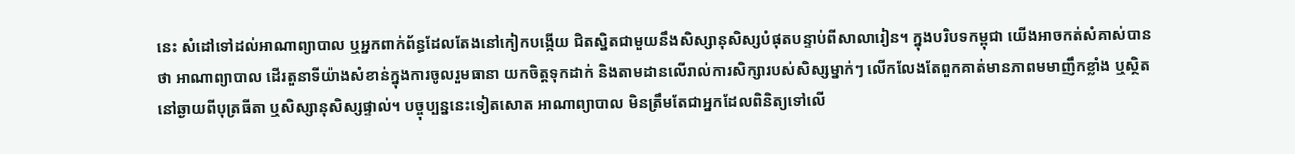នេះ សំដៅទៅដល់អាណាព្យាបាល ឬអ្នកពាក់ព័ន្ធដែលតែងនៅកៀកបង្កើយ ជិតស្និតជាមួយនឹងសិស្សានុសិស្សបំផុតបន្ទាប់ពីសាលារៀន។ ក្នុងបរិបទកម្ពុជា យើងអាចកត់សំគាស់បានថា អាណាព្យាបាល ដើរតួនាទីយ៉ាងសំខាន់ក្នុងការចូលរួមធានា យកចិត្តទុកដាក់ និងតាមដានលើរាល់ការសិក្សារបស់សិស្សម្នាក់ៗ លើកលែងតែពួកគាត់មានភាពមមាញឹកខ្លាំង ឬស្ថិតនៅឆ្ងាយពីបុត្រធីតា ឬសិស្សានុសិស្សផ្ទាល់។ បច្ចុប្បន្ននេះទៀតសោត អាណាព្យាបាល មិនត្រឹមតែជាអ្នកដែលពិនិត្យទៅលើ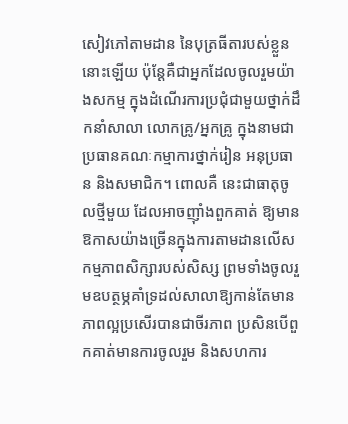សៀវភៅតាមដាន នៃបុត្រធីតារបស់ខ្លួននោះឡើយ ប៉ុន្តែគឺជាអ្នកដែលចូលរួមយ៉ាងសកម្ម ក្នុងដំណើរការប្រជុំជាមួយថ្នាក់ដឹកនាំសាលា លោកគ្រូ/អ្នកគ្រូ ក្នុងនាមជាប្រធានគណៈកម្មាការថ្នាក់រៀន អនុប្រធាន និងសមាជិក។ ពោលគឺ នេះជាធាតុចូលថ្មីមួយ ដែលអាចញ៉ាំងពួកគាត់ ឱ្យមានឱកាសយ៉ាងច្រើនក្នុងការតាមដានលើសកម្មភាពសិក្សារបស់សិស្ស ព្រមទាំងចូលរួមឧបត្ថម្ភគាំទ្រដល់សាលាឱ្យកាន់តែមានភាពល្អប្រសើរបានជាចីរភាព ប្រសិនបើពួកគាត់មានការចូលរួម និងសហការ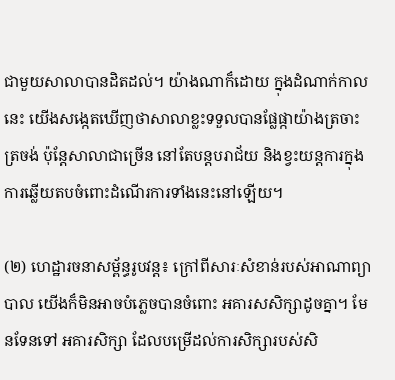ជាមួយសាលាបានដិតដល់។ យ៉ាងណាក៏ដោយ ក្នុងដំណាក់កាលនេះ យើងសង្កេតឃើញថាសាលាខ្លះទទួលបានផ្លែផ្កាយ៉ាងត្រចាះត្រចង់ ប៉ុន្តែសាលាជាច្រើន នៅតែបន្តបរាជ័យ និងខ្វះយន្តការក្នុងការឆ្លើយតបចំពោះដំណើរការទាំងនេះនៅឡើយ។

(២) ហេដ្ឋារចនាសម្ព័ន្ធរូបវន្ត៖ ក្រៅពីសារៈសំខាន់របស់អាណាព្យាបាល យើងក៏មិនអាចបំភ្លេចបានចំពោះ អគារសសិក្សាដូចគ្នា។ មែនទែនទៅ អគារសិក្សា ដែលបម្រើដល់ការសិក្សារបស់សិ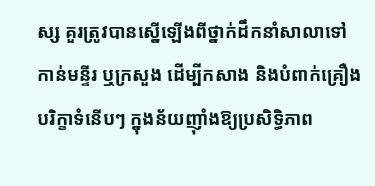ស្ស គួរត្រូវបានស្នើឡើងពីថ្នាក់ដឹកនាំសាលាទៅកាន់មន្ទីរ ឬក្រសួង ដើម្បីកសាង និងបំពាក់គ្រឿងបរិក្ខាទំនើបៗ ក្នុងន័យញ៉ាំងឱ្យប្រសិទ្ធិភាព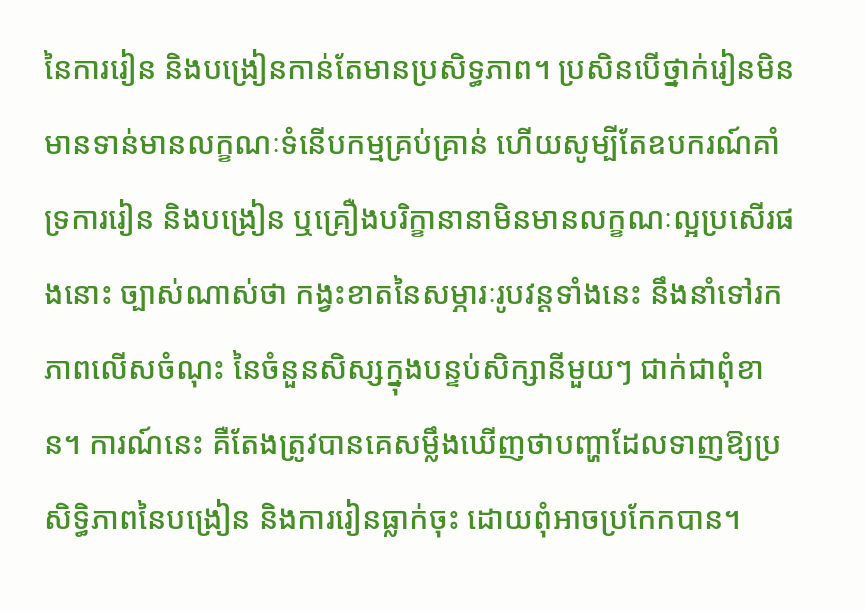នៃការរៀន និងបង្រៀនកាន់តែមានប្រសិទ្ធភាព។ ប្រសិនបើថ្នាក់រៀនមិនមានទាន់មានលក្ខណៈទំនើបកម្មគ្រប់គ្រាន់ ហើយសូម្បីតែឧបករណ៍គាំទ្រការរៀន និងបង្រៀន ឬគ្រឿងបរិក្ខានានាមិនមានលក្ខណៈល្អប្រសើរផងនោះ ច្បាស់ណាស់ថា កង្វះខាតនៃសម្ភារៈរូបវន្តទាំងនេះ នឹងនាំទៅរកភាពលើសចំណុះ នៃចំនួនសិស្សក្នុងបន្ទប់សិក្សានីមួយៗ ជាក់ជាពុំខាន។ ការណ៍នេះ គឺតែងត្រូវបានគេសម្លឹងឃើញថាបញ្ហាដែលទាញឱ្យប្រសិទ្ធិភាពនៃបង្រៀន និងការរៀនធ្លាក់ចុះ ដោយពុំអាចប្រកែកបាន។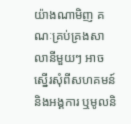យ៉ាងណាមិញ គណៈគ្រប់គ្រងសាលានីមួយៗ អាចស្នើរសុំពីសហគមន៍ និងអង្គការ ឬមូលនិ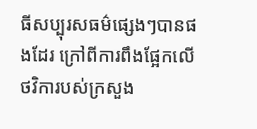ធីសប្បុរសធម៌ផ្សេងៗបានផងដែរ ក្រៅពីការពឹងផ្អែកលើថវិការបស់ក្រសួង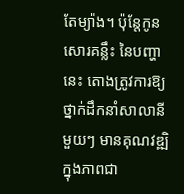តែម្យ៉ាង។ ប៉ុន្តែកូនសោរគន្លឹះ នៃបញ្ហានេះ តោងត្រូវការឱ្យថ្នាក់ដឹកនាំសាលានីមួយៗ មានគុណវឌ្ឍិក្នុងភាពជា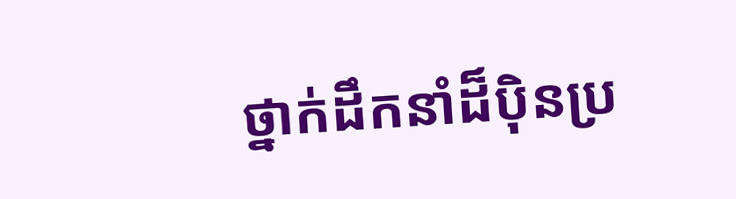ថ្នាក់ដឹកនាំដ៏ប៉ិនប្រ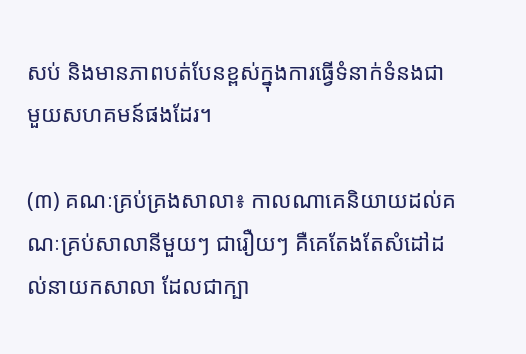សប់ និងមានភាពបត់បែនខ្ពស់ក្នុងការធ្វើទំនាក់ទំនងជាមួយសហគមន៍ផងដែរ។

(៣) គណៈគ្រប់គ្រងសាលា៖ កាលណាគេនិយាយដល់គណៈគ្រប់សាលានីមួយៗ ជារឿយៗ គឺគេតែងតែសំដៅដល់នាយកសាលា ដែលជាក្បា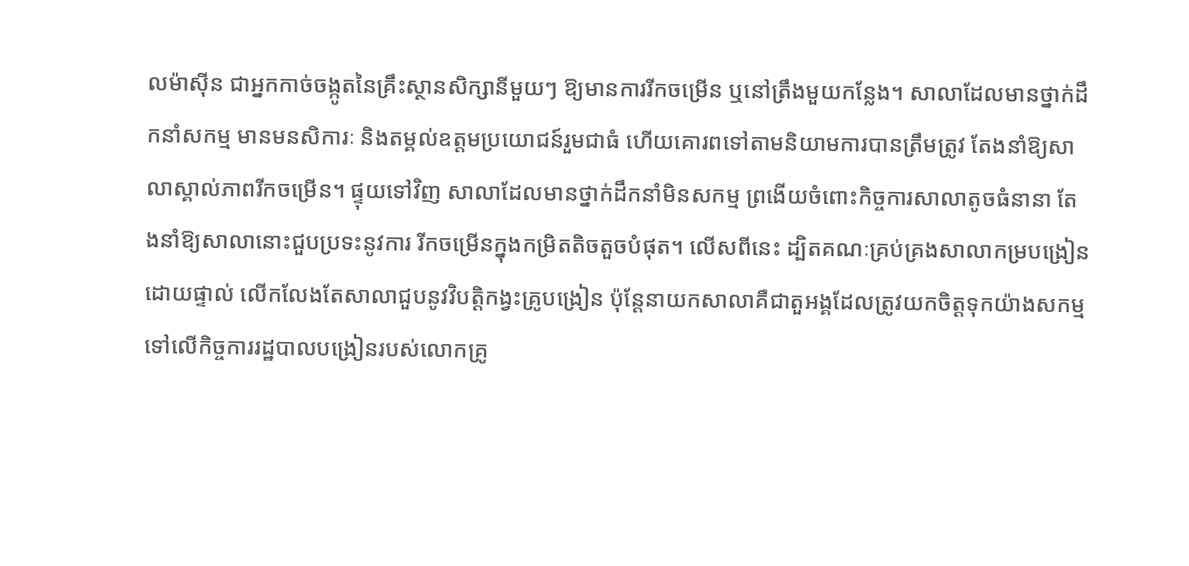លម៉ាស៊ីន ជាអ្នកកាច់ចង្កូតនៃគ្រឹះស្ថានសិក្សានីមួយៗ ឱ្យមានការរីកចម្រើន ឬនៅត្រឹងមួយកន្លែង។ សាលាដែលមានថ្នាក់ដឹកនាំសកម្ម មានមនសិការៈ និងតម្គល់ឧត្តមប្រយោជន៍រួមជាធំ ហើយគោរពទៅតាមនិយាមការបានត្រឹមត្រូវ តែងនាំឱ្យសាលាស្គាល់ភាពរីកចម្រើន។ ផ្ទុយទៅវិញ សាលាដែលមានថ្នាក់ដឹកនាំមិនសកម្ម ព្រងើយចំពោះកិច្ចការសាលាតូចធំនានា តែងនាំឱ្យសាលានោះជួបប្រទះនូវការ រីកចម្រើនក្នុងកម្រិតតិចតួចបំផុត។ លើសពីនេះ ដ្បិតគណៈគ្រប់គ្រងសាលាកម្របង្រៀនដោយផ្ទាល់ លើកលែងតែសាលាជួបនូវវិបត្តិកង្វះគ្រូបង្រៀន ប៉ុន្តែនាយកសាលាគឺជាតួអង្គដែលត្រូវយកចិត្តទុកយ៉ាងសកម្មទៅលើកិច្ចការរដ្ឋបាលបង្រៀនរបស់លោកគ្រូ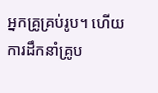អ្នកគ្រូគ្រប់រូប។ ហើយការដឹកនាំគ្រូប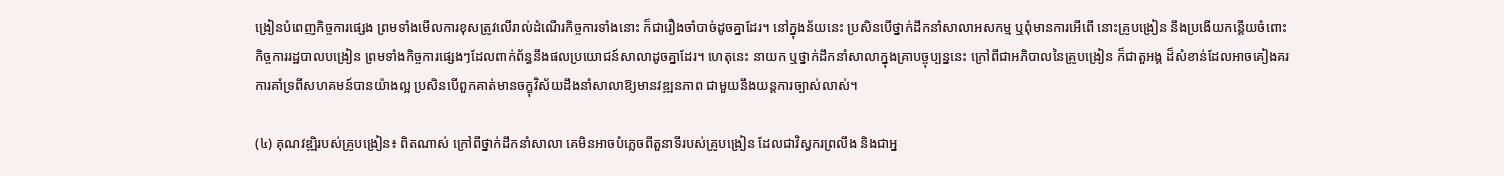ង្រៀនបំពេញកិច្ចការផ្សេង ព្រមទាំងមើលការខុសត្រូវលើរាល់ដំណើរកិច្ចការទាំងនោះ ក៏ជារឿងចាំបាច់ដូចគ្នាដែរ។ នៅក្នុងន័យនេះ ប្រសិនបើថ្នាក់ដឹកនាំសាលាអសកម្ម ឬពុំមានការអើពើ នោះគ្រូបង្រៀន នឹងប្រងើយកន្តើយចំពោះកិច្ចការរដ្ឋបាលបង្រៀន ព្រមទាំងកិច្ចការផ្សេងៗដែលពាក់ព័ន្ធនឹងផលប្រយោជន៍សាលាដូចគ្នាដែរ។ ហេតុនេះ នាយក ឬថ្នាក់ដឹកនាំសាលាក្នុងគ្រាបច្ចុប្បន្ននេះ ក្រៅពីជាអភិបាលនៃគ្រូបង្រៀន ក៏ជាតួអង្គ ដ៏សំខាន់ដែលអាចគៀងគរការគាំទ្រពីសហគមន៍បានយ៉ាងល្អ ប្រសិនបើពួកគាត់មានចក្ខុវិស័យដឹងនាំសាលាឱ្យមានវឌ្ឍនភាព ជាមួយនឹងយន្តការច្បាស់លាស់។

(៤) គុណវឌ្ឍិរបស់គ្រូបង្រៀន៖ ពិតណាស់ ក្រៅពីថ្នាក់ដឹកនាំសាលា គេមិនអាចបំភ្លេចពីតួនាទីរបស់គ្រូបង្រៀន ដែលជាវិស្វករព្រលឹង និងជាអ្ន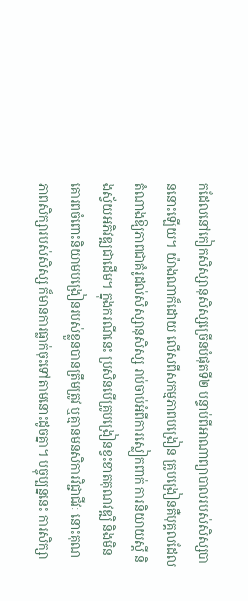កដែលនៅកៀកសិស្សានុសិស្សច្រើនបំផុតទី២ បន្ទាប់ពីអាណាព្យាបាលរបស់សិស្សបាននោះឡើយ។ យ៉ាងណាក៏ដោយ លើសពីសកម្មភាពបង្រៀន គ្រូបង្រៀនគឺបុគ្គលដែលតំណាងឱ្យភាពជាគំរូដល់សិស្សានុសិស្ស រាប់ចាប់អំពីការស្លៀកពាក់ ការនិយាយស្ដី និងស្វ័យអភិវឌ្ឍជាដើម។ ក្នុងករណីនេះ ប្រសិនបើគ្រូបង្រៀនខ្វះខាតគុណវឌ្ឍិ និងមិនគោរពចំពោះនិយាមបង្រៀនរបស់ខ្លួនបានត្រឹមត្រូវ ឬគ្មានមនសិការវិជ្ជាជីវៈ នោះគុណភាពសិក្សារបស់សិស្ស ក៏មានការធ្លាក់ចុះទៅតាមនោះដូចគ្នា។ បច្ចុប្បន្ននេះ ការសិក្សា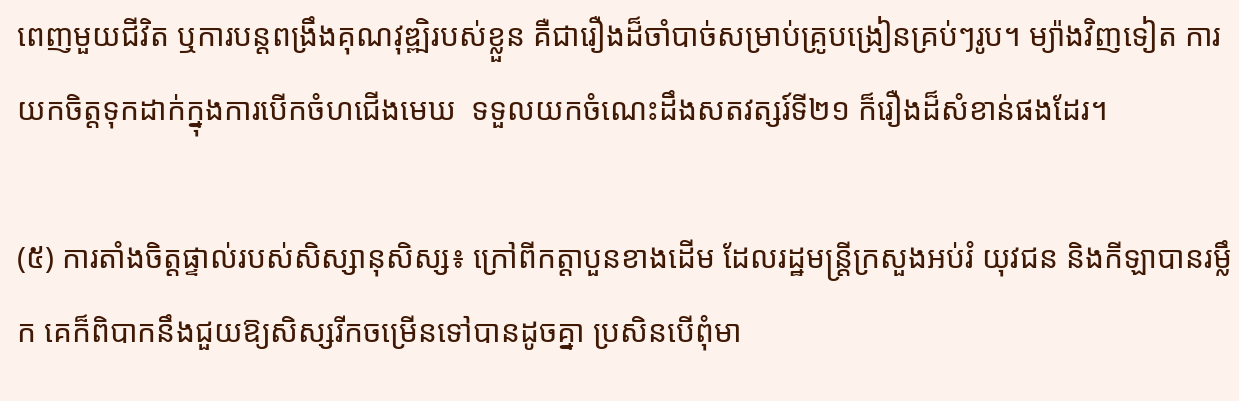ពេញមួយជីវិត ឬការបន្តពង្រឹងគុណវុឌ្ឍិរបស់ខ្លួន គឺជារឿងដ៏ចាំបាច់សម្រាប់គ្រូបង្រៀនគ្រប់ៗរូប។ ម្យ៉ាងវិញទៀត ការយកចិត្តទុកដាក់ក្នុងការបើកចំហជើងមេឃ  ទទួលយកចំណេះដឹងសតវត្សរ៍ទី២១ ក៏រឿងដ៏សំខាន់ផងដែរ។

(៥) ការតាំងចិត្តផ្ទាល់របស់សិស្សានុសិស្ស៖ ក្រៅពីកត្តាបួនខាងដើម ដែលរដ្ឋមន្រ្តីក្រសួងអប់រំ យុវជន និងកីឡាបានរម្លឹក គេក៏ពិបាកនឹងជួយឱ្យសិស្សរីកចម្រើនទៅបានដូចគ្នា ប្រសិនបើពុំមា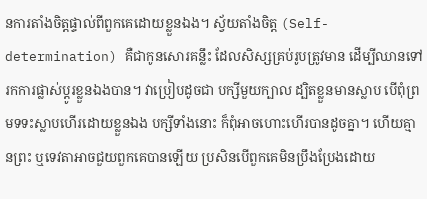នការតាំងចិត្តផ្ទាល់ពីពួកគេដោយខ្លួនឯង។ ស្វ័យតាំងចិត្ត (Self-determination) គឺជាកូនសោរគន្លឹះ ដែលសិស្សគ្រប់រូបត្រូវមាន ដើម្បីឈានទៅរកការផ្លាស់ប្ដូរខ្លួនឯងបាន។ វាប្រៀបដូចជា បក្សីមួយក្បាល ដ្បិតខ្លួនមានស្លាប បើពុំព្រមទទះស្លាបហើរដោយខ្លួនឯង បក្សីទាំងនោះ ក៏ពុំអាចហោះហើរបានដូចគ្នា។ ហើយគ្មានព្រះ ឬទេវតាអាចជួយពួកគេបានឡើយ ប្រសិនបើពួកគេមិនប្រឹងប្រែងដោយ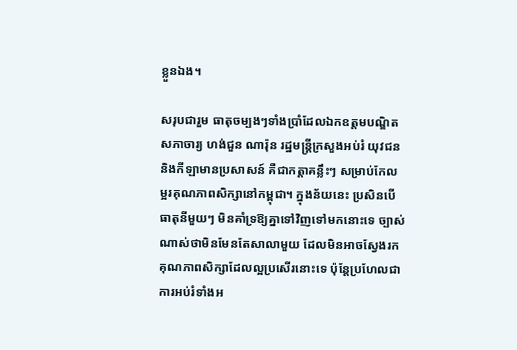ខ្លួនឯង។

សរុបជារួម ធាតុចម្បងៗទាំងប្រាំដែលឯកឧត្តមបណ្ឌិតសភាចារ្យ ហង់ជួន ណារ៉ុន រដ្ឋមន្រ្តីក្រសួងអប់រំ យុវជន និងកីឡាមានប្រសាសន៍ គឺជាកត្តាគន្លឹះៗ សម្រាប់កែលម្អរគុណភាពសិក្សានៅកម្ពុជា។ ក្នុងន័យនេះ ប្រសិនបើធាតុនីមួយៗ មិនគាំទ្រឱ្យគ្នាទៅវិញទៅមកនោះទេ ច្បាស់ណាស់ថាមិនមែនតែសាលាមួយ ដែលមិនអាចស្វែងរកគុណភាពសិក្សាដែលល្អប្រសើរនោះទេ ប៉ុន្តែប្រហែលជាការអប់រំទាំងអ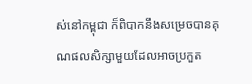ស់នៅកម្ពុជា ក៏ពិបាកនឹងសម្រេចបានគុណផលសិក្សាមួយដែលអាចប្រកួត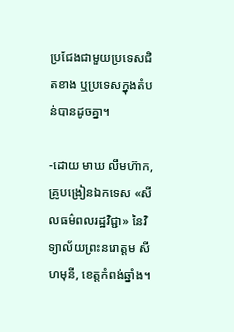ប្រជែងជាមួយប្រទេសជិតខាង ឬប្រទេសក្នុងតំបន់បានដូចគ្នា។

-ដោយ មាឃ លឹមហ៊ាក, គ្រូបង្រៀនឯកទេស «សីលធម៌ពលរដ្ឋវិជ្ជា» នៃវិទ្យាល័យព្រះនរោត្តម សីហមុនី, ខេត្តកំពង់ឆ្នាំង។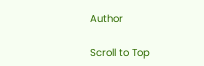Author

Scroll to Top